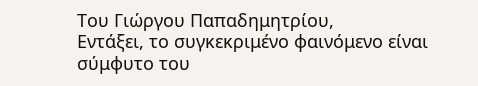Του Γιώργου Παπαδημητρίου,
Εντάξει, το συγκεκριμένο φαινόμενο είναι σύμφυτο του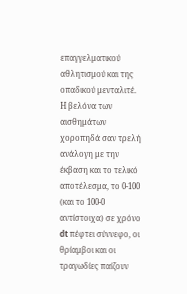επαγγελματικού αθλητισμού και της οπαδικού μενταλιτέ. Η βελόνα των αισθημάτων χοροπηδά σαν τρελή ανάλογη με την έκβαση και το τελικό αποτέλεσμα, το 0-100 (και το 100-0 αντίστοιχα) σε χρόνο dt πέφτει σύννεφο, οι θρίαμβοι και οι τραγωδίες παίζουν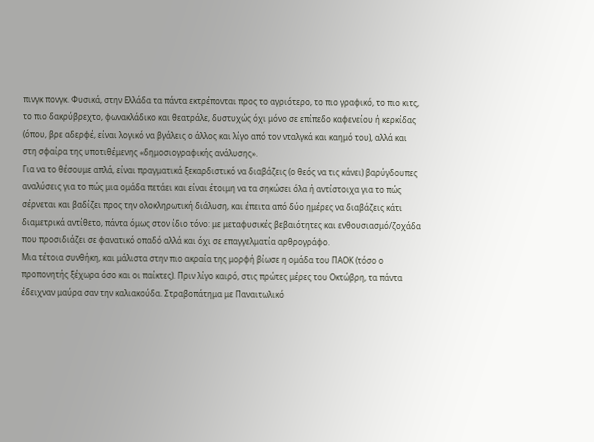πινγκ πονγκ. Φυσικά, στην Ελλάδα τα πάντα εκτρέπονται προς το αγριότερο, το πιο γραφικό, το πιο κιτς, το πιο δακρύβρεχτο, φωνακλάδικο και θεατράλε, δυστυχώς όχι μόνο σε επίπεδο καφενείου ή κερκίδας (όπου, βρε αδερφέ, είναι λογικό να βγάλεις ο άλλος και λίγο από τον νταλγκά και καημό του), αλλά και στη σφαίρα της υποτιθέμενης «δημοσιογραφικής ανάλυσης».
Για να το θέσουμε απλά, είναι πραγματικά ξεκαρδιστικό να διαβάζεις (ο θεός να τις κάνει) βαρύγδουπες αναλύσεις για το πώς μια ομάδα πετάει και είναι έτοιμη να τα σηκώσει όλα ή αντίστοιχα για το πώς σέρνεται και βαδίζει προς την ολοκληρωτική διάλυση, και έπειτα από δύο ημέρες να διαβάζεις κάτι διαμετρικά αντίθετο, πάντα όμως στον ίδιο τόνο: με μεταφυσικές βεβαιότητες και ενθουσιασμό/ζοχάδα που προσιδιάζει σε φανατικό οπαδό αλλά και όχι σε επαγγελματία αρθρογράφο.
Μια τέτοια συνθήκη, και μάλιστα στην πιο ακραία της μορφή βίωσε η ομάδα του ΠΑΟΚ (τόσο ο προπονητής ξέχωρα όσο και οι παίκτες). Πριν λίγο καιρό, στις πρώτες μέρες του Οκτώβρη, τα πάντα έδειχναν μαύρα σαν την καλιακούδα. Στραβοπάτημα με Παναιτωλικό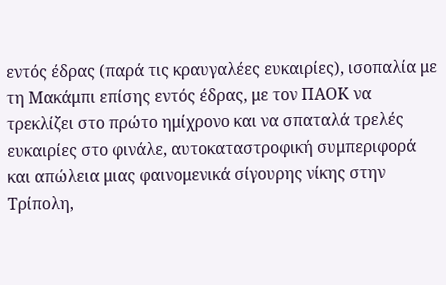εντός έδρας (παρά τις κραυγαλέες ευκαιρίες), ισοπαλία με τη Μακάμπι επίσης εντός έδρας, με τον ΠΑΟΚ να τρεκλίζει στο πρώτο ημίχρονο και να σπαταλά τρελές ευκαιρίες στο φινάλε, αυτοκαταστροφική συμπεριφορά και απώλεια μιας φαινομενικά σίγουρης νίκης στην Τρίπολη,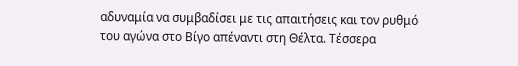αδυναμία να συμβαδίσει με τις απαιτήσεις και τον ρυθμό του αγώνα στο Βίγο απέναντι στη Θέλτα. Τέσσερα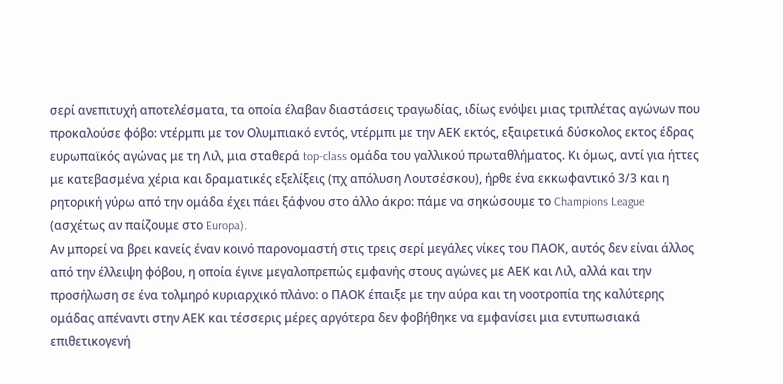σερί ανεπιτυχή αποτελέσματα, τα οποία έλαβαν διαστάσεις τραγωδίας, ιδίως ενόψει μιας τριπλέτας αγώνων που προκαλούσε φόβο: ντέρμπι με τον Ολυμπιακό εντός, ντέρμπι με την ΑΕΚ εκτός, εξαιρετικά δύσκολος εκτος έδρας ευρωπαϊκός αγώνας με τη Λιλ, μια σταθερά top-class ομάδα του γαλλικού πρωταθλήματος. Κι όμως, αντί για ήττες με κατεβασμένα χέρια και δραματικές εξελίξεις (πχ απόλυση Λουτσέσκου), ήρθε ένα εκκωφαντικό 3/3 και η ρητορική γύρω από την ομάδα έχει πάει ξάφνου στο άλλο άκρο: πάμε να σηκώσουμε το Champions League (ασχέτως αν παίζουμε στο Europa).
Αν μπορεί να βρει κανείς έναν κοινό παρονομαστή στις τρεις σερί μεγάλες νίκες του ΠΑΟΚ, αυτός δεν είναι άλλος από την έλλειψη φόβου, η οποία έγινε μεγαλοπρεπώς εμφανής στους αγώνες με ΑΕΚ και Λιλ, αλλά και την προσήλωση σε ένα τολμηρό κυριαρχικό πλάνο: ο ΠΑΟΚ έπαιξε με την αύρα και τη νοοτροπία της καλύτερης ομάδας απέναντι στην ΑΕΚ και τέσσερις μέρες αργότερα δεν φοβήθηκε να εμφανίσει μια εντυπωσιακά επιθετικογενή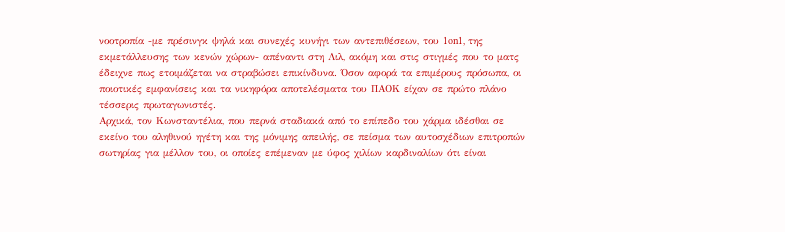νοοτροπία -με πρέσινγκ ψηλά και συνεχές κυνήγι των αντεπιθέσεων, του 1on1, της εκμετάλλευσης των κενών χώρων- απέναντι στη Λιλ, ακόμη και στις στιγμές που το ματς έδειχνε πως ετοιμάζεται να στραβώσει επικίνδυνα. Όσον αφορά τα επιμέρους πρόσωπα, οι ποιοτικές εμφανίσεις και τα νικηφόρα αποτελέσματα του ΠΑΟΚ είχαν σε πρώτο πλάνο τέσσερις πρωταγωνιστές.
Αρχικά, τον Κωνσταντέλια, που περνά σταδιακά από το επίπεδο του χάρμα ιδέσθαι σε εκείνο του αληθινού ηγέτη και της μόνιμης απειλής, σε πείσμα των αυτοσχέδιων επιτροπών σωτηρίας για μέλλον του, οι οποίες επέμεναν με ύφος χιλίων καρδιναλίων ότι είναι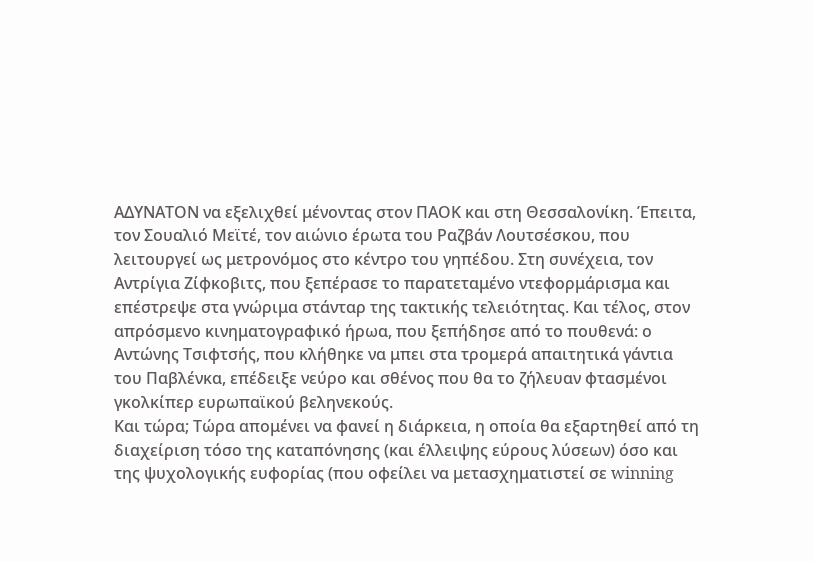ΑΔΥΝΑΤΟΝ να εξελιχθεί μένοντας στον ΠΑΟΚ και στη Θεσσαλονίκη. Έπειτα, τον Σουαλιό Μεϊτέ, τον αιώνιο έρωτα του Ραζβάν Λουτσέσκου, που λειτουργεί ως μετρονόμος στο κέντρο του γηπέδου. Στη συνέχεια, τον Αντρίγια Ζίφκοβιτς, που ξεπέρασε το παρατεταμένο ντεφορμάρισμα και επέστρεψε στα γνώριμα στάνταρ της τακτικής τελειότητας. Και τέλος, στον απρόσμενο κινηματογραφικό ήρωα, που ξεπήδησε από το πουθενά: ο Αντώνης Τσιφτσής, που κλήθηκε να μπει στα τρομερά απαιτητικά γάντια του Παβλένκα, επέδειξε νεύρο και σθένος που θα το ζήλευαν φτασμένοι γκολκίπερ ευρωπαϊκού βεληνεκούς.
Και τώρα; Τώρα απομένει να φανεί η διάρκεια, η οποία θα εξαρτηθεί από τη διαχείριση τόσο της καταπόνησης (και έλλειψης εύρους λύσεων) όσο και της ψυχολογικής ευφορίας (που οφείλει να μετασχηματιστεί σε winning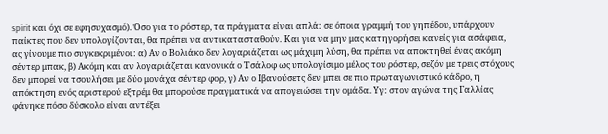spirit και όχι σε εφησυχασμό). Όσο για το ρόστερ, τα πράγματα είναι απλά: σε όποια γραμμή του γηπέδου, υπάρχουν παίκτες που δεν υπολογίζονται, θα πρέπει να αντικατασταθούν. Και για να μην μας κατηγορήσει κανείς για ασάφεια, ας γίνουμε πιο συγκεκριμένοι: α) Αν ο Βολιάκο δεν λογαριάζεται ως μάχιμη λύση, θα πρέπει να αποκτηθεί ένας ακόμη σέντερ μπακ, β) Ακόμη και αν λογαριάζεται κανονικά ο Τσάλοφ ως υπολογίσιμο μέλος του ρόστερ, σεζόν με τρεις στόχους δεν μπορεί να τσουλήσει με δύο μονάχα σέντερ φορ, γ) Αν ο Ιβανούσετς δεν μπει σε πιο πρωταγωνιστικό κάδρο, η απόκτηση ενός αριστερού εξτρέμ θα μπορούσε πραγματικά να απογειώσει την ομάδα. Υγ: στον αγώνα της Γαλλίας φάνηκε πόσο δύσκολο είναι αντέξει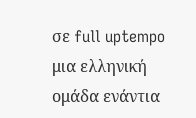σε full uptempo μια ελληνική ομάδα ενάντια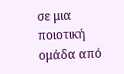σε μια ποιοτική ομάδα από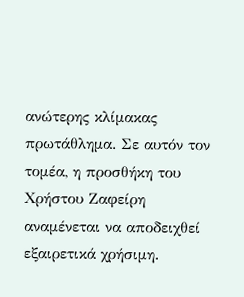ανώτερης κλίμακας πρωτάθλημα. Σε αυτόν τον τομέα, η προσθήκη του Χρήστου Ζαφείρη αναμένεται να αποδειχθεί εξαιρετικά χρήσιμη.